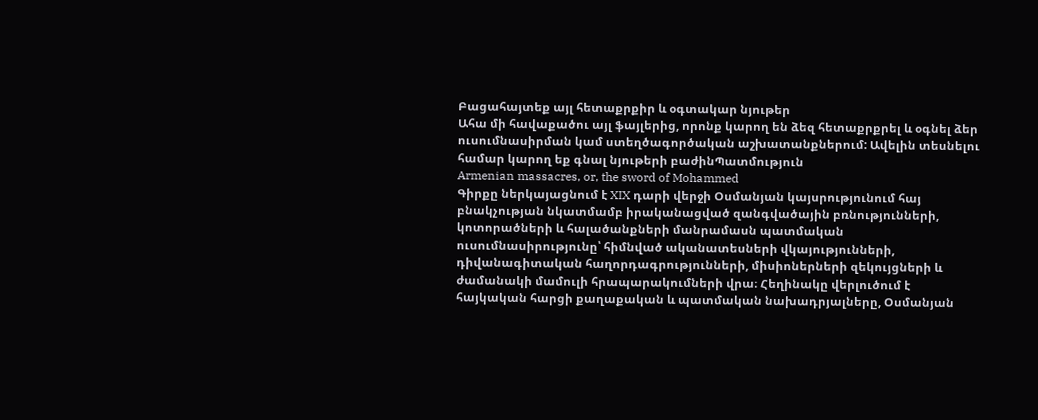Բացահայտեք այլ հետաքրքիր և օգտակար նյութեր
Ահա մի հավաքածու այլ ֆայլերից, որոնք կարող են ձեզ հետաքրքրել և օգնել ձեր ուսումնասիրման կամ ստեղծագործական աշխատանքներում: Ավելին տեսնելու համար կարող եք գնալ նյութերի բաժինՊատմություն
Armenian massacres, or, the sword of Mohammed
Գիրքը ներկայացնում է XIX դարի վերջի Օսմանյան կայսրությունում հայ բնակչության նկատմամբ իրականացված զանգվածային բռնությունների, կոտորածների և հալածանքների մանրամասն պատմական ուսումնասիրությունը՝ հիմնված ականատեսների վկայությունների, դիվանագիտական հաղորդագրությունների, միսիոներների զեկույցների և ժամանակի մամուլի հրապարակումների վրա։ Հեղինակը վերլուծում է հայկական հարցի քաղաքական և պատմական նախադրյալները, Օսմանյան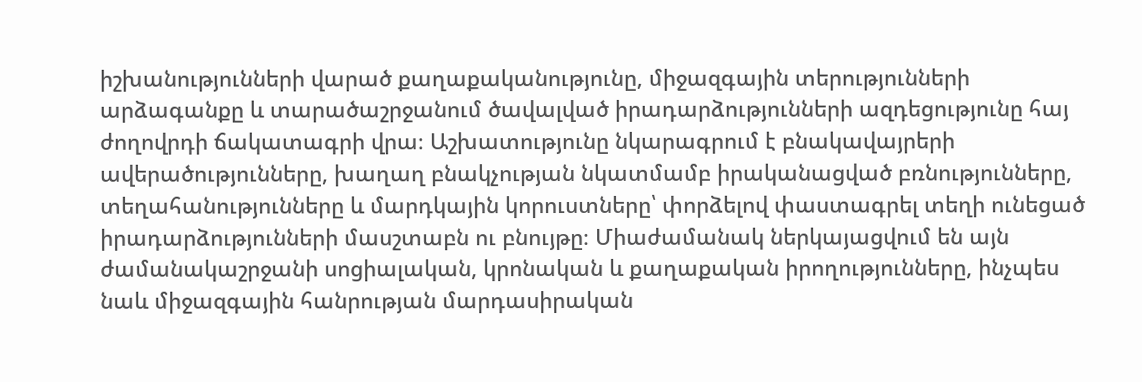իշխանությունների վարած քաղաքականությունը, միջազգային տերությունների արձագանքը և տարածաշրջանում ծավալված իրադարձությունների ազդեցությունը հայ ժողովրդի ճակատագրի վրա։ Աշխատությունը նկարագրում է բնակավայրերի ավերածությունները, խաղաղ բնակչության նկատմամբ իրականացված բռնությունները, տեղահանությունները և մարդկային կորուստները՝ փորձելով փաստագրել տեղի ունեցած իրադարձությունների մասշտաբն ու բնույթը։ Միաժամանակ ներկայացվում են այն ժամանակաշրջանի սոցիալական, կրոնական և քաղաքական իրողությունները, ինչպես նաև միջազգային հանրության մարդասիրական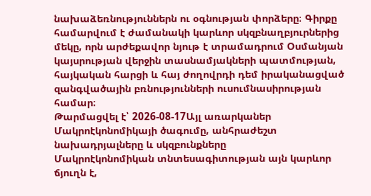նախաձեռնություններն ու օգնության փորձերը։ Գիրքը համարվում է ժամանակի կարևոր սկզբնաղբյուրներից մեկը, որն արժեքավոր նյութ է տրամադրում Օսմանյան կայսրության վերջին տասնամյակների պատմության, հայկական հարցի և հայ ժողովրդի դեմ իրականացված զանգվածային բռնությունների ուսումնասիրության համար։
Թարմացվել է՝ 2026-08-17Այլ առարկաներ
Մակրոէկոնոմիկայի ծագումը, անհրաժեշտ նախադրյալները և սկզբունքները
Մակրոէկոնոմիկան տնտեսագիտության այն կարևոր ճյուղն է,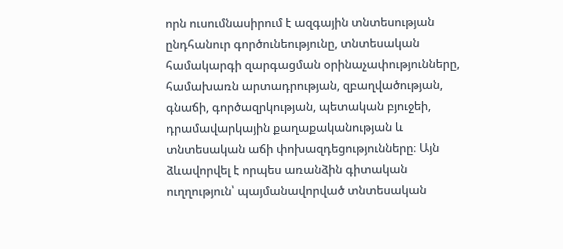որն ուսումնասիրում է ազգային տնտեսության ընդհանուր գործունեությունը, տնտեսական համակարգի զարգացման օրինաչափությունները, համախառն արտադրության, զբաղվածության, գնաճի, գործազրկության, պետական բյուջեի, դրամավարկային քաղաքականության և տնտեսական աճի փոխազդեցությունները։ Այն ձևավորվել է որպես առանձին գիտական ուղղություն՝ պայմանավորված տնտեսական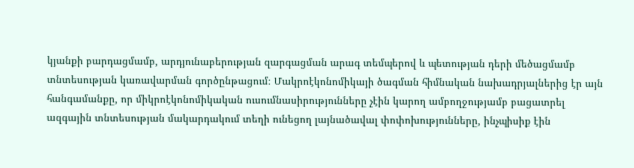կյանքի բարդացմամբ, արդյունաբերության զարգացման արագ տեմպերով և պետության դերի մեծացմամբ տնտեսության կառավարման գործընթացում։ Մակրոէկոնոմիկայի ծագման հիմնական նախադրյալներից էր այն հանգամանքը, որ միկրոէկոնոմիկական ուսումնասիրությունները չէին կարող ամբողջությամբ բացատրել ազգային տնտեսության մակարդակում տեղի ունեցող լայնածավալ փոփոխությունները, ինչպիսիք էին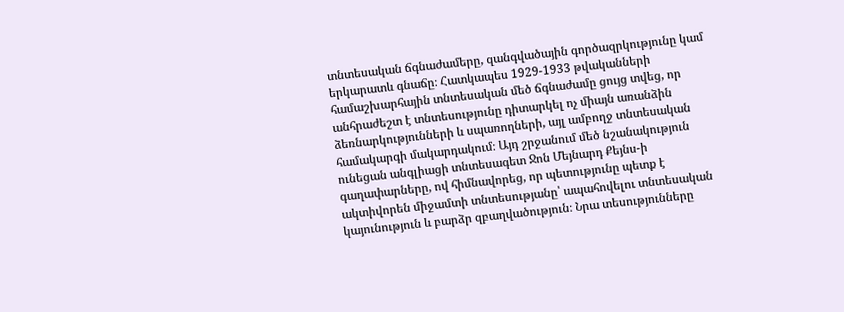տնտեսական ճգնաժամերը, զանգվածային գործազրկությունը կամ երկարատև գնաճը։ Հատկապես 1929-1933 թվականների համաշխարհային տնտեսական մեծ ճգնաժամը ցույց տվեց, որ անհրաժեշտ է տնտեսությունը դիտարկել ոչ միայն առանձին ձեռնարկությունների և սպառողների, այլ ամբողջ տնտեսական համակարգի մակարդակում։ Այդ շրջանում մեծ նշանակություն ունեցան անգլիացի տնտեսագետ Ջոն Մեյնարդ Քեյնս-ի գաղափարները, ով հիմնավորեց, որ պետությունը պետք է ակտիվորեն միջամտի տնտեսությանը՝ ապահովելու տնտեսական կայունություն և բարձր զբաղվածություն։ Նրա տեսությունները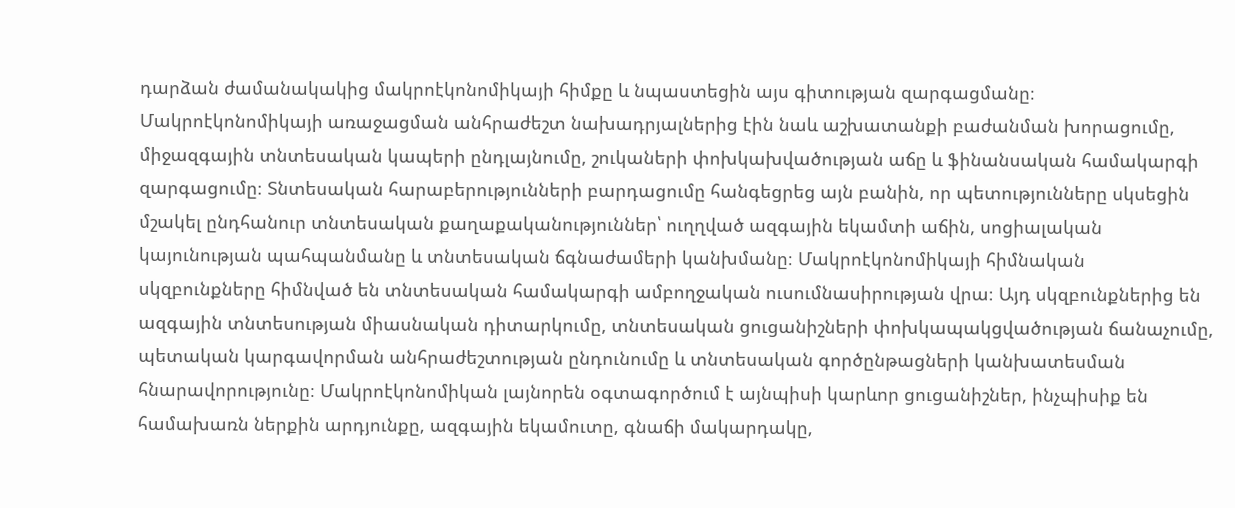դարձան ժամանակակից մակրոէկոնոմիկայի հիմքը և նպաստեցին այս գիտության զարգացմանը։ Մակրոէկոնոմիկայի առաջացման անհրաժեշտ նախադրյալներից էին նաև աշխատանքի բաժանման խորացումը, միջազգային տնտեսական կապերի ընդլայնումը, շուկաների փոխկախվածության աճը և ֆինանսական համակարգի զարգացումը։ Տնտեսական հարաբերությունների բարդացումը հանգեցրեց այն բանին, որ պետությունները սկսեցին մշակել ընդհանուր տնտեսական քաղաքականություններ՝ ուղղված ազգային եկամտի աճին, սոցիալական կայունության պահպանմանը և տնտեսական ճգնաժամերի կանխմանը։ Մակրոէկոնոմիկայի հիմնական սկզբունքները հիմնված են տնտեսական համակարգի ամբողջական ուսումնասիրության վրա։ Այդ սկզբունքներից են ազգային տնտեսության միասնական դիտարկումը, տնտեսական ցուցանիշների փոխկապակցվածության ճանաչումը, պետական կարգավորման անհրաժեշտության ընդունումը և տնտեսական գործընթացների կանխատեսման հնարավորությունը։ Մակրոէկոնոմիկան լայնորեն օգտագործում է այնպիսի կարևոր ցուցանիշներ, ինչպիսիք են համախառն ներքին արդյունքը, ազգային եկամուտը, գնաճի մակարդակը,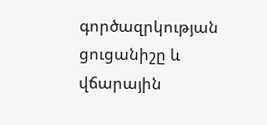գործազրկության ցուցանիշը և վճարային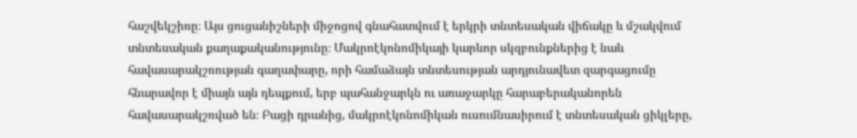հաշվեկշիռը։ Այս ցուցանիշների միջոցով գնահատվում է երկրի տնտեսական վիճակը և մշակվում տնտեսական քաղաքականությունը։ Մակրոէկոնոմիկայի կարևոր սկզբունքներից է նաև հավասարակշռության գաղափարը, որի համաձայն տնտեսության արդյունավետ զարգացումը հնարավոր է միայն այն դեպքում, երբ պահանջարկն ու առաջարկը հարաբերականորեն հավասարակշռված են։ Բացի դրանից, մակրոէկոնոմիկան ուսումնասիրում է տնտեսական ցիկլերը,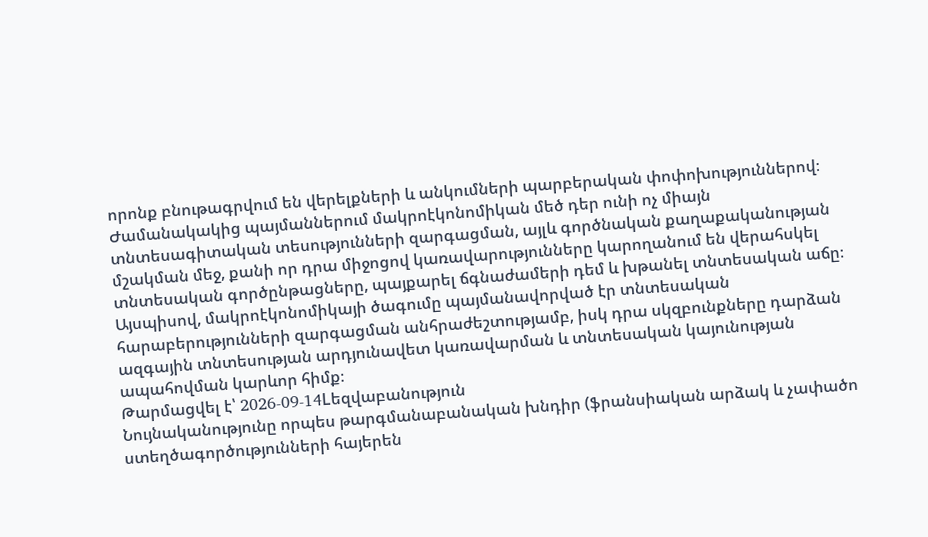որոնք բնութագրվում են վերելքների և անկումների պարբերական փոփոխություններով։ Ժամանակակից պայմաններում մակրոէկոնոմիկան մեծ դեր ունի ոչ միայն տնտեսագիտական տեսությունների զարգացման, այլև գործնական քաղաքականության մշակման մեջ, քանի որ դրա միջոցով կառավարությունները կարողանում են վերահսկել տնտեսական գործընթացները, պայքարել ճգնաժամերի դեմ և խթանել տնտեսական աճը։ Այսպիսով, մակրոէկոնոմիկայի ծագումը պայմանավորված էր տնտեսական հարաբերությունների զարգացման անհրաժեշտությամբ, իսկ դրա սկզբունքները դարձան ազգային տնտեսության արդյունավետ կառավարման և տնտեսական կայունության ապահովման կարևոր հիմք։
Թարմացվել է՝ 2026-09-14Lեզվաբանություն
Նույնականությունը որպես թարգմանաբանական խնդիր (ֆրանսիական արձակ և չափածո ստեղծագործությունների հայերեն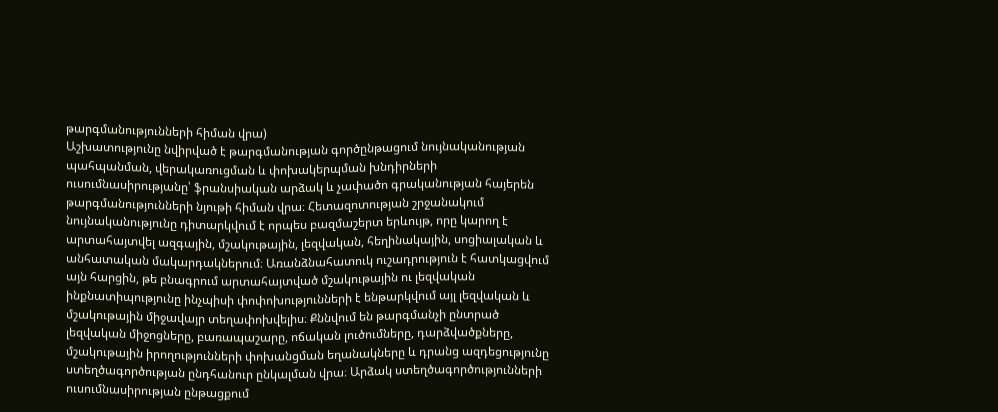թարգմանությունների հիման վրա)
Աշխատությունը նվիրված է թարգմանության գործընթացում նույնականության պահպանման, վերակառուցման և փոխակերպման խնդիրների ուսումնասիրությանը՝ ֆրանսիական արձակ և չափածո գրականության հայերեն թարգմանությունների նյութի հիման վրա։ Հետազոտության շրջանակում նույնականությունը դիտարկվում է որպես բազմաշերտ երևույթ, որը կարող է արտահայտվել ազգային, մշակութային, լեզվական, հեղինակային, սոցիալական և անհատական մակարդակներում։ Առանձնահատուկ ուշադրություն է հատկացվում այն հարցին, թե բնագրում արտահայտված մշակութային ու լեզվական ինքնատիպությունը ինչպիսի փոփոխությունների է ենթարկվում այլ լեզվական և մշակութային միջավայր տեղափոխվելիս։ Քննվում են թարգմանչի ընտրած լեզվական միջոցները, բառապաշարը, ոճական լուծումները, դարձվածքները, մշակութային իրողությունների փոխանցման եղանակները և դրանց ազդեցությունը ստեղծագործության ընդհանուր ընկալման վրա։ Արձակ ստեղծագործությունների ուսումնասիրության ընթացքում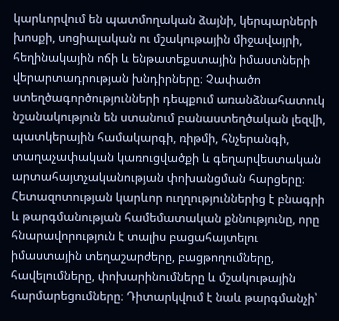կարևորվում են պատմողական ձայնի, կերպարների խոսքի, սոցիալական ու մշակութային միջավայրի, հեղինակային ոճի և ենթատեքստային իմաստների վերարտադրության խնդիրները։ Չափածո ստեղծագործությունների դեպքում առանձնահատուկ նշանակություն են ստանում բանաստեղծական լեզվի, պատկերային համակարգի, ռիթմի, հնչերանգի, տաղաչափական կառուցվածքի և գեղարվեստական արտահայտչականության փոխանցման հարցերը։ Հետազոտության կարևոր ուղղություններից է բնագրի և թարգմանության համեմատական քննությունը, որը հնարավորություն է տալիս բացահայտելու իմաստային տեղաշարժերը, բացթողումները, հավելումները, փոխարինումները և մշակութային հարմարեցումները։ Դիտարկվում է նաև թարգմանչի՝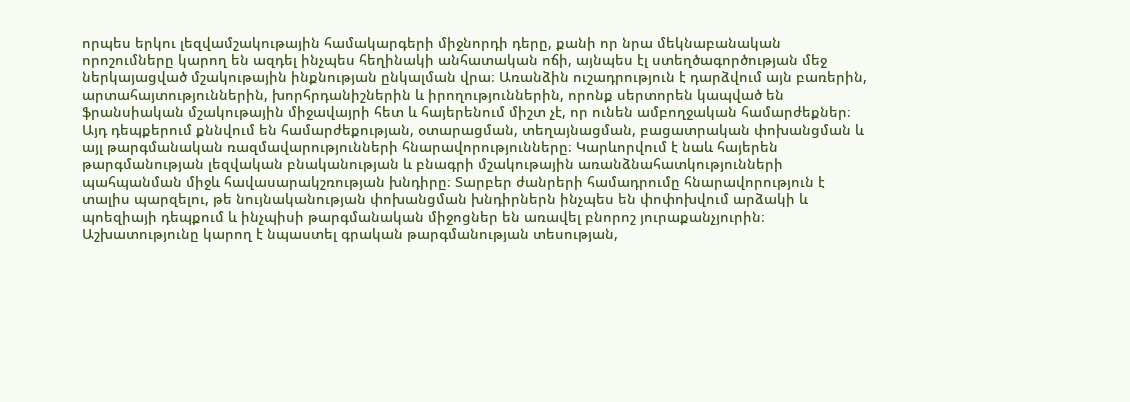որպես երկու լեզվամշակութային համակարգերի միջնորդի դերը, քանի որ նրա մեկնաբանական որոշումները կարող են ազդել ինչպես հեղինակի անհատական ոճի, այնպես էլ ստեղծագործության մեջ ներկայացված մշակութային ինքնության ընկալման վրա։ Առանձին ուշադրություն է դարձվում այն բառերին, արտահայտություններին, խորհրդանիշներին և իրողություններին, որոնք սերտորեն կապված են ֆրանսիական մշակութային միջավայրի հետ և հայերենում միշտ չէ, որ ունեն ամբողջական համարժեքներ։ Այդ դեպքերում քննվում են համարժեքության, օտարացման, տեղայնացման, բացատրական փոխանցման և այլ թարգմանական ռազմավարությունների հնարավորությունները։ Կարևորվում է նաև հայերեն թարգմանության լեզվական բնականության և բնագրի մշակութային առանձնահատկությունների պահպանման միջև հավասարակշռության խնդիրը։ Տարբեր ժանրերի համադրումը հնարավորություն է տալիս պարզելու, թե նույնականության փոխանցման խնդիրներն ինչպես են փոփոխվում արձակի և պոեզիայի դեպքում և ինչպիսի թարգմանական միջոցներ են առավել բնորոշ յուրաքանչյուրին։ Աշխատությունը կարող է նպաստել գրական թարգմանության տեսության,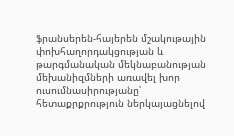ֆրանսերեն-հայերեն մշակութային փոխհաղորդակցության և թարգմանական մեկնաբանության մեխանիզմների առավել խոր ուսումնասիրությանը՝ հետաքրքրություն ներկայացնելով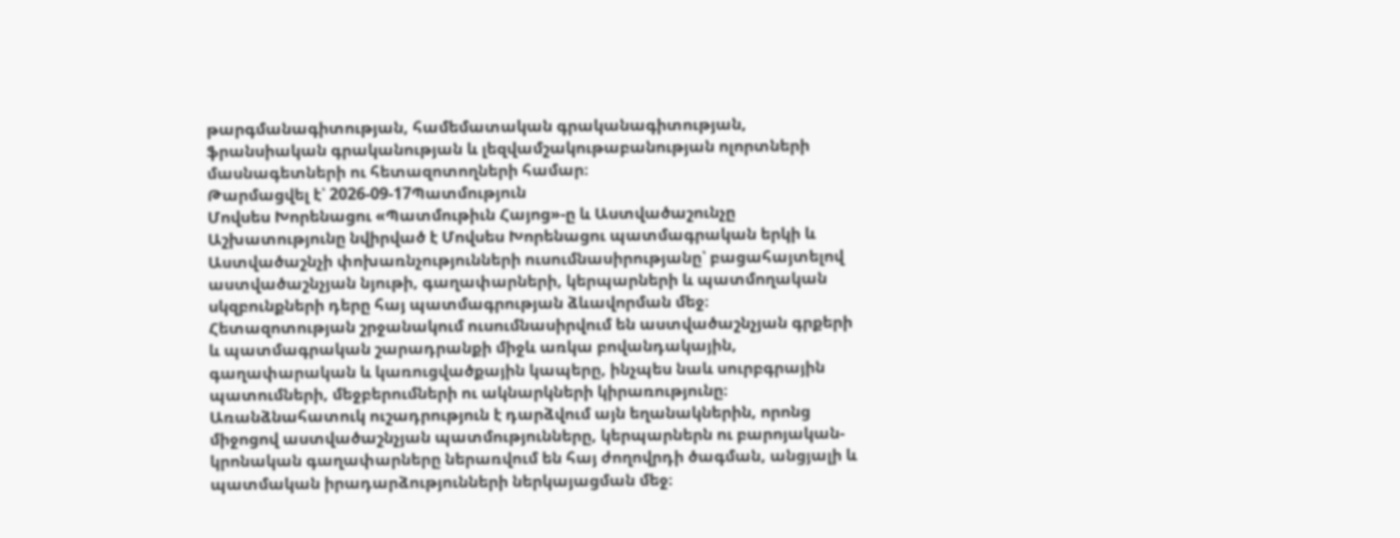թարգմանագիտության, համեմատական գրականագիտության, ֆրանսիական գրականության և լեզվամշակութաբանության ոլորտների մասնագետների ու հետազոտողների համար։
Թարմացվել է՝ 2026-09-17Պատմություն
Մովսես Խորենացու «Պատմութիւն Հայոց»-ը և Աստվածաշունչը
Աշխատությունը նվիրված է Մովսես Խորենացու պատմագրական երկի և Աստվածաշնչի փոխառնչությունների ուսումնասիրությանը՝ բացահայտելով աստվածաշնչյան նյութի, գաղափարների, կերպարների և պատմողական սկզբունքների դերը հայ պատմագրության ձևավորման մեջ։ Հետազոտության շրջանակում ուսումնասիրվում են աստվածաշնչյան գրքերի և պատմագրական շարադրանքի միջև առկա բովանդակային, գաղափարական և կառուցվածքային կապերը, ինչպես նաև սուրբգրային պատումների, մեջբերումների ու ակնարկների կիրառությունը։ Առանձնահատուկ ուշադրություն է դարձվում այն եղանակներին, որոնց միջոցով աստվածաշնչյան պատմությունները, կերպարներն ու բարոյական-կրոնական գաղափարները ներառվում են հայ ժողովրդի ծագման, անցյալի և պատմական իրադարձությունների ներկայացման մեջ։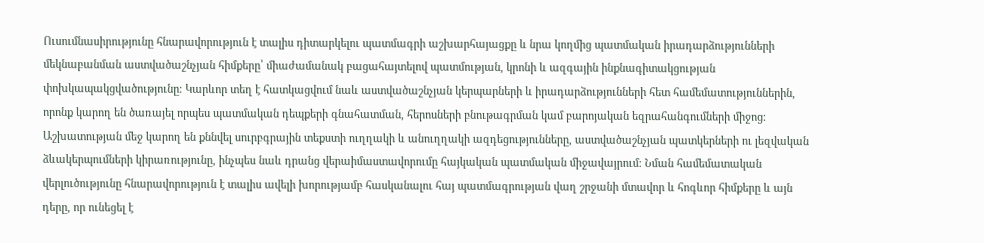Ուսումնասիրությունը հնարավորություն է տալիս դիտարկելու պատմագրի աշխարհայացքը և նրա կողմից պատմական իրադարձությունների մեկնաբանման աստվածաշնչյան հիմքերը՝ միաժամանակ բացահայտելով պատմության, կրոնի և ազգային ինքնագիտակցության փոխկապակցվածությունը։ Կարևոր տեղ է հատկացվում նաև աստվածաշնչյան կերպարների և իրադարձությունների հետ համեմատություններին, որոնք կարող են ծառայել որպես պատմական դեպքերի գնահատման, հերոսների բնութագրման կամ բարոյական եզրահանգումների միջոց։ Աշխատության մեջ կարող են քննվել սուրբգրային տեքստի ուղղակի և անուղղակի ազդեցությունները, աստվածաշնչյան պատկերների ու լեզվական ձևակերպումների կիրառությունը, ինչպես նաև դրանց վերաիմաստավորումը հայկական պատմական միջավայրում։ Նման համեմատական վերլուծությունը հնարավորություն է տալիս ավելի խորությամբ հասկանալու հայ պատմագրության վաղ շրջանի մտավոր և հոգևոր հիմքերը և այն դերը, որ ունեցել է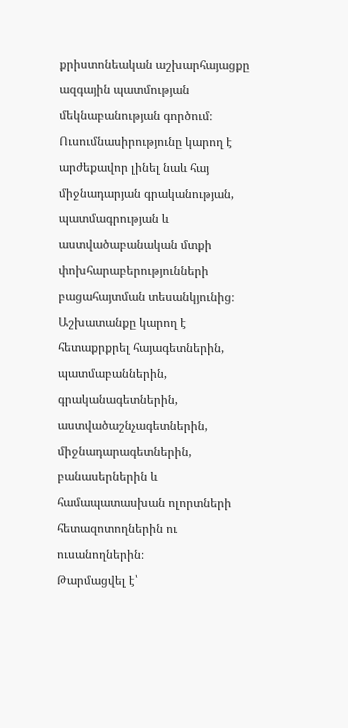քրիստոնեական աշխարհայացքը ազգային պատմության մեկնաբանության գործում։ Ուսումնասիրությունը կարող է արժեքավոր լինել նաև հայ միջնադարյան գրականության, պատմագրության և աստվածաբանական մտքի փոխհարաբերությունների բացահայտման տեսանկյունից։ Աշխատանքը կարող է հետաքրքրել հայագետներին, պատմաբաններին, գրականագետներին, աստվածաշնչագետներին, միջնադարագետներին, բանասերներին և համապատասխան ոլորտների հետազոտողներին ու ուսանողներին։
Թարմացվել է՝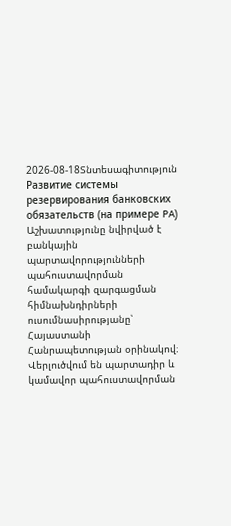2026-08-18Տնտեսագիտություն
Развитие системы резервирования банковских обязательств (на примере PA)
Աշխատությունը նվիրված է բանկային պարտավորությունների պահուստավորման համակարգի զարգացման հիմնախնդիրների ուսումնասիրությանը՝ Հայաստանի Հանրապետության օրինակով։ Վերլուծվում են պարտադիր և կամավոր պահուստավորման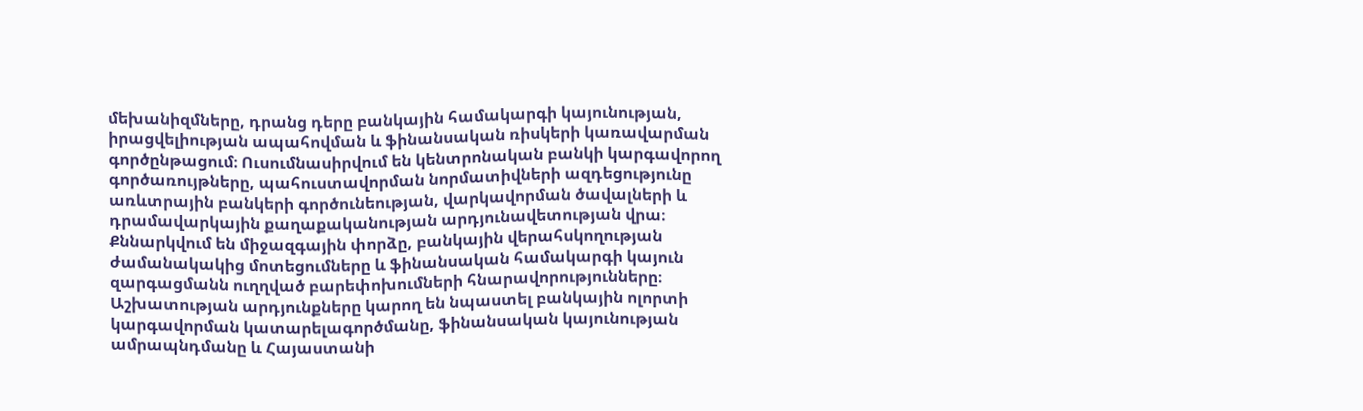մեխանիզմները, դրանց դերը բանկային համակարգի կայունության, իրացվելիության ապահովման և ֆինանսական ռիսկերի կառավարման գործընթացում։ Ուսումնասիրվում են կենտրոնական բանկի կարգավորող գործառույթները, պահուստավորման նորմատիվների ազդեցությունը առևտրային բանկերի գործունեության, վարկավորման ծավալների և դրամավարկային քաղաքականության արդյունավետության վրա։ Քննարկվում են միջազգային փորձը, բանկային վերահսկողության ժամանակակից մոտեցումները և ֆինանսական համակարգի կայուն զարգացմանն ուղղված բարեփոխումների հնարավորությունները։ Աշխատության արդյունքները կարող են նպաստել բանկային ոլորտի կարգավորման կատարելագործմանը, ֆինանսական կայունության ամրապնդմանը և Հայաստանի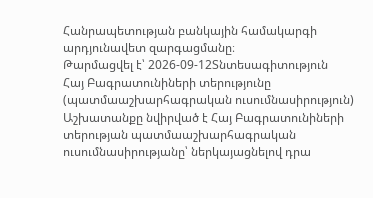Հանրապետության բանկային համակարգի արդյունավետ զարգացմանը։
Թարմացվել է՝ 2026-09-12Տնտեսագիտություն
Հայ Բագրատունիների տերությունը (պատմաաշխարհագրական ուսումնասիրություն)
Աշխատանքը նվիրված է Հայ Բագրատունիների տերության պատմաաշխարհագրական ուսումնասիրությանը՝ ներկայացնելով դրա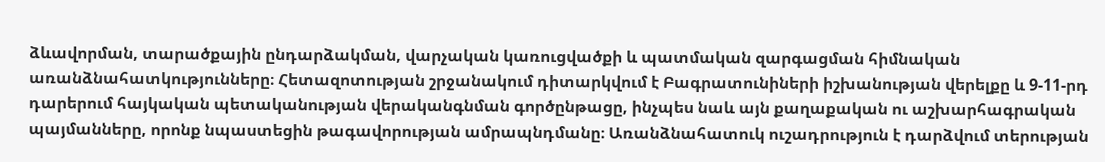ձևավորման, տարածքային ընդարձակման, վարչական կառուցվածքի և պատմական զարգացման հիմնական առանձնահատկությունները։ Հետազոտության շրջանակում դիտարկվում է Բագրատունիների իշխանության վերելքը և 9-11-րդ դարերում հայկական պետականության վերականգնման գործընթացը, ինչպես նաև այն քաղաքական ու աշխարհագրական պայմանները, որոնք նպաստեցին թագավորության ամրապնդմանը։ Առանձնահատուկ ուշադրություն է դարձվում տերության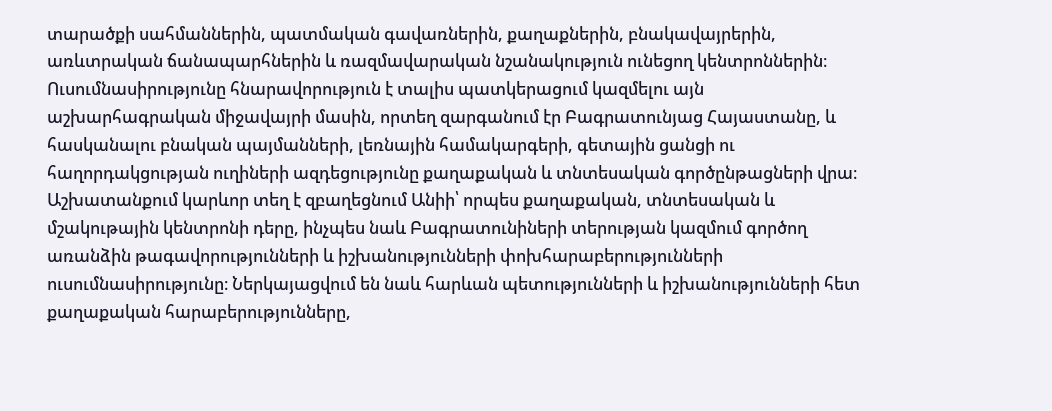տարածքի սահմաններին, պատմական գավառներին, քաղաքներին, բնակավայրերին, առևտրական ճանապարհներին և ռազմավարական նշանակություն ունեցող կենտրոններին։ Ուսումնասիրությունը հնարավորություն է տալիս պատկերացում կազմելու այն աշխարհագրական միջավայրի մասին, որտեղ զարգանում էր Բագրատունյաց Հայաստանը, և հասկանալու բնական պայմանների, լեռնային համակարգերի, գետային ցանցի ու հաղորդակցության ուղիների ազդեցությունը քաղաքական և տնտեսական գործընթացների վրա։ Աշխատանքում կարևոր տեղ է զբաղեցնում Անիի՝ որպես քաղաքական, տնտեսական և մշակութային կենտրոնի դերը, ինչպես նաև Բագրատունիների տերության կազմում գործող առանձին թագավորությունների և իշխանությունների փոխհարաբերությունների ուսումնասիրությունը։ Ներկայացվում են նաև հարևան պետությունների և իշխանությունների հետ քաղաքական հարաբերությունները,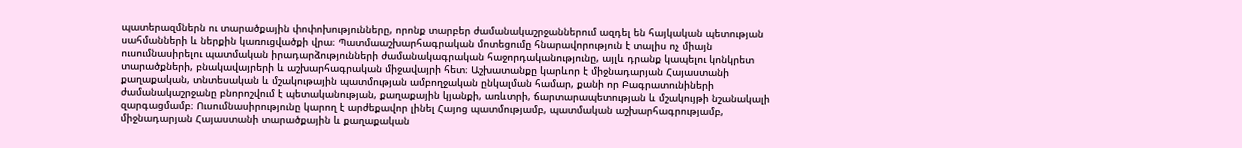պատերազմներն ու տարածքային փոփոխությունները, որոնք տարբեր ժամանակաշրջաններում ազդել են հայկական պետության սահմանների և ներքին կառուցվածքի վրա։ Պատմաաշխարհագրական մոտեցումը հնարավորություն է տալիս ոչ միայն ուսումնասիրելու պատմական իրադարձությունների ժամանակագրական հաջորդականությունը, այլև դրանք կապելու կոնկրետ տարածքների, բնակավայրերի և աշխարհագրական միջավայրի հետ։ Աշխատանքը կարևոր է միջնադարյան Հայաստանի քաղաքական, տնտեսական և մշակութային պատմության ամբողջական ընկալման համար, քանի որ Բագրատունիների ժամանակաշրջանը բնորոշվում է պետականության, քաղաքային կյանքի, առևտրի, ճարտարապետության և մշակույթի նշանակալի զարգացմամբ։ Ուսումնասիրությունը կարող է արժեքավոր լինել Հայոց պատմությամբ, պատմական աշխարհագրությամբ, միջնադարյան Հայաստանի տարածքային և քաղաքական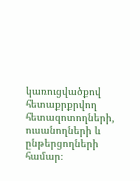կառուցվածքով հետաքրքրվող հետազոտողների, ուսանողների և ընթերցողների համար։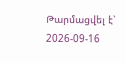Թարմացվել է՝ 2026-09-16